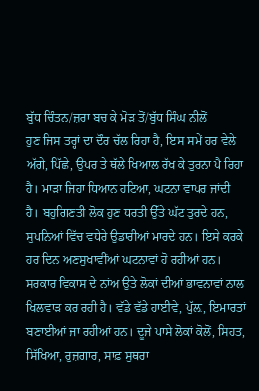ਬੁੱਧ ਚਿੰਤਨ/ਜ਼ਰਾ ਬਚ ਕੇ ਮੋੜ ਤੋਂ/ਬੁੱਧ ਸਿੰਘ ਨੀਲੋਂ
ਹੁਣ ਜਿਸ ਤਰ੍ਹਾਂ ਦਾ ਦੌਰ ਚੱਲ ਰਿਹਾ ਹੈ, ਇਸ ਸਮੇਂ ਹਰ ਵੇਲੇ ਅੱਗੇ, ਪਿੱਛੇ, ਉਪਰ ਤੇ ਥੱਲੇ ਖਿਆਲ ਰੱਖ ਕੇ ਤੁਰਨਾ ਪੈ ਰਿਹਾ ਹੈ। ਮਾੜਾ ਜਿਹਾ ਧਿਆਨ ਹਟਿਆ, ਘਟਨਾ ਵਾਪਰ ਜਾਂਦੀ ਹੈ। ਬਹੁਗਿਣਤੀ ਲੋਕ ਹੁਣ ਧਰਤੀ ਉੱਤੇ ਘੱਟ ਤੁਰਦੇ ਹਨ, ਸੁਪਨਿਆਂ ਵਿੱਚ ਵਧੇਰੇ ਉਡਾਰੀਆਂ ਮਾਰਦੇ ਹਨ। ਇਸੇ ਕਰਕੇ ਹਰ ਦਿਨ ਅਣਸੁਖਾਵੀਂਆਂ ਘਟਨਾਵਾਂ ਹੋ ਰਹੀਆਂ ਹਨ। ਸਰਕਾਰ ਵਿਕਾਸ ਦੇ ਨਾਂਅ ਉਤੇ ਲੋਕਾਂ ਦੀਆਂ ਭਾਵਨਾਵਾਂ ਨਾਲ ਖਿਲਵਾੜ ਕਰ ਰਹੀ ਹੈ। ਵੱਡੇ ਵੱਡੇ ਹਾਈਵੇ, ਪੁੱਲ਼, ਇਮਾਰਤਾਂ ਬਣਾਈਆਂ ਜਾ ਰਹੀਆਂ ਹਨ। ਦੂਜੇ ਪਾਸੇ ਲੋਕਾਂ ਕੋਲੋਂ, ਸਿਹਤ, ਸਿੱਖਿਆ, ਰੁਜ਼ਗਾਰ, ਸਾਫ਼ ਸੁਥਰਾ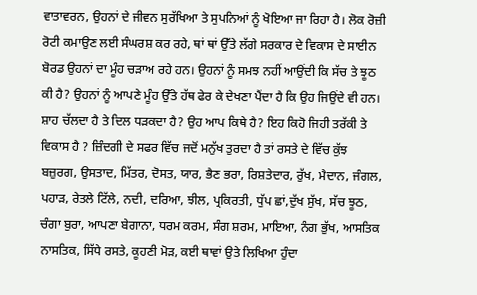ਵਾਤਾਵਰਨ, ਉਹਨਾਂ ਦੇ ਜੀਵਨ ਸੁਰੱਖਿਆ ਤੇ ਸੁਪਨਿਆਂ ਨੂੰ ਖੋਇਆ ਜਾ ਰਿਹਾ ਹੈ। ਲੋਕ ਰੋਜ਼ੀ ਰੋਟੀ ਕਮਾਉਣ ਲਈ ਸੰਘਰਸ਼ ਕਰ ਰਹੇ, ਥਾਂ ਥਾਂ ਉੱਤੇ ਲੱਗੇ ਸਰਕਾਰ ਦੇ ਵਿਕਾਸ ਦੇ ਸਾਈਨ ਬੋਰਡ ਉਹਨਾਂ ਦਾ ਮੂੰਹ ਚੜਾਅ ਰਹੇ ਹਨ। ਉਹਨਾਂ ਨੂੰ ਸਮਝ ਨਹੀਂ ਆਉਂਦੀ ਕਿ ਸੱਚ ਤੇ ਝੂਠ ਕੀ ਹੈ? ਉਹਨਾਂ ਨੂੰ ਆਪਣੇ ਮੂੰਹ ਉੱਤੇ ਹੱਥ ਫੇਰ ਕੇ ਦੇਖਣਾ ਪੈਂਦਾ ਹੈ ਕਿ ਉਹ ਜਿਉਂਦੇ ਵੀ ਹਨ।
ਸ਼ਾਹ ਚੱਲਦਾ ਹੈ ਤੇ ਦਿਲ ਧੜਕਦਾ ਹੈ? ਉਹ ਆਪ ਕਿਥੇ ਹੈ? ਇਹ ਕਿਹੋ ਜਿਹੀ ਤਰੱਕੀ ਤੇ ਵਿਕਾਸ ਹੈ ? ਜ਼ਿੰਦਗੀ ਦੇ ਸਫਰ ਵਿੱਚ ਜਦੋਂ ਮਨੁੱਖ ਤੁਰਦਾ ਹੈ ਤਾਂ ਰਸਤੇ ਦੇ ਵਿੱਚ ਕੁੱਝ ਬਜ਼ੁਰਗ, ਉਸਤਾਦ, ਮਿੱਤਰ, ਦੋਸਤ, ਯਾਰ, ਭੈਣ ਭਰਾ, ਰਿਸ਼ਤੇਦਾਰ, ਰੁੱਖ, ਮੈਦਾਨ, ਜੰਗਲ, ਪਹਾੜ, ਰੇਤਲੇ ਟਿੱਲੇ, ਨਦੀ, ਦਰਿਆ, ਝੀਲ, ਪ੍ਰਕਿਰਤੀ, ਧੁੱਪ ਛਾਂ,ਦੁੱਖ ਸੁੱਖ, ਸੱਚ ਝੂਠ, ਚੰਗਾ ਬੁਰਾ, ਆਪਣਾ ਬੇਗਾਨਾ, ਧਰਮ ਕਰਮ, ਸੰਗ ਸ਼ਰਮ, ਮਾਇਆ, ਨੰਗ ਭੁੱਖ, ਆਸਤਿਕ ਨਾਸਤਿਕ, ਸਿੱਧੇ ਰਸਤੇ, ਕੂਹਣੀ ਮੋੜ, ਕਈ ਥਾਵਾਂ ਉਤੇ ਲਿਖਿਆ ਹੁੰਦਾ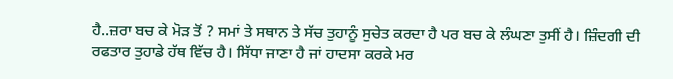ਹੈ..ਜ਼ਰਾ ਬਚ ਕੇ ਮੋੜ ਤੋਂ ? ਸਮਾਂ ਤੇ ਸਥਾਨ ਤੇ ਸੱਚ ਤੁਹਾਨੂੰ ਸੁਚੇਤ ਕਰਦਾ ਹੈ ਪਰ ਬਚ ਕੇ ਲੰਘਣਾ ਤੁਸੀਂ ਹੈ। ਜ਼ਿੰਦਗੀ ਦੀ ਰਫਤਾਰ ਤੁਹਾਡੇ ਹੱਥ ਵਿੱਚ ਹੈ। ਸਿੱਧਾ ਜਾਣਾ ਹੈ ਜਾਂ ਹਾਦਸਾ ਕਰਕੇ ਮਰ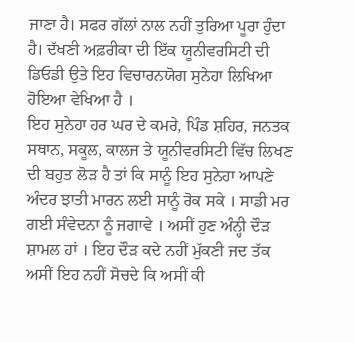ਜਾਣਾ ਹੈ। ਸਫਰ ਗੱਲਾਂ ਨਾਲ ਨਹੀਂ ਤੁਰਿਆ ਪੂਰਾ ਹੁੰਦਾ ਹੈ। ਦੱਖਣੀ ਅਫ਼ਰੀਕਾ ਦੀ ਇੱਕ ਯੂਨੀਵਰਸਿਟੀ ਦੀ ਡਿਓਡੀ ਉਤੇ ਇਹ ਵਿਚਾਰਨਯੋਗ ਸੁਨੇਹਾ ਲਿਖਿਆ ਹੋਇਆ ਵੇਖਿਆ ਹੈ ।
ਇਹ ਸੁਨੇਹਾ ਹਰ ਘਰ ਦੇ ਕਮਰੇ, ਪਿੰਡ ਸ਼ਹਿਰ, ਜਨਤਕ ਸਥਾਨ, ਸਕੂਲ, ਕਾਲਜ ਤੇ ਯੂਨੀਵਰਸਿਟੀ ਵਿੱਚ ਲਿਖਣ ਦੀ ਬਹੁਤ ਲੋੜ ਹੈ ਤਾਂ ਕਿ ਸਾਨੂੰ ਇਹ ਸੁਨੇਹਾ ਆਪਣੇ ਅੰਦਰ ਝਾਤੀ ਮਾਰਨ ਲਈ ਸਾਨੂੰ ਰੋਕ ਸਕੇ । ਸਾਡੀ ਮਰ ਗਈ ਸੰਵੇਦਨਾ ਨੂੰ ਜਗਾਵੇ । ਅਸੀਂ ਹੁਣ ਅੰਨ੍ਹੀ ਦੌੜ ਸ਼ਾਮਲ ਹਾਂ । ਇਹ ਦੌੜ ਕਦੇ ਨਹੀਂ ਮੁੱਕਣੀ ਜਦ ਤੱਕ ਅਸੀਂ ਇਹ ਨਹੀਂ ਸੋਚਦੇ ਕਿ ਅਸੀਂ ਕੀ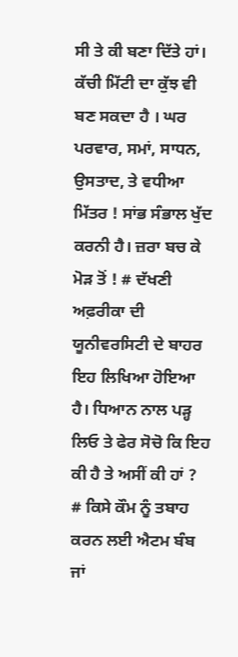ਸੀ ਤੇ ਕੀ ਬਣਾ ਦਿੱਤੇ ਹਾਂ। ਕੱਚੀ ਮਿੱਟੀ ਦਾ ਕੁੱਝ ਵੀ ਬਣ ਸਕਦਾ ਹੈ । ਘਰ ਪਰਵਾਰ, ਸਮਾਂ, ਸਾਧਨ, ਉਸਤਾਦ, ਤੇ ਵਧੀਆ ਮਿੱਤਰ ! ਸਾਂਭ ਸੰਭਾਲ ਖੁੱਦ ਕਰਨੀ ਹੈ। ਜ਼ਰਾ ਬਚ ਕੇ ਮੋੜ ਤੋਂ ! # ਦੱਖਣੀ ਅਫ਼ਰੀਕਾ ਦੀ ਯੂਨੀਵਰਸਿਟੀ ਦੇ ਬਾਹਰ ਇਹ ਲਿਖਿਆ ਹੋਇਆ ਹੈ। ਧਿਆਨ ਨਾਲ ਪੜ੍ਹ ਲਿਓ ਤੇ ਫੇਰ ਸੋਚੋ ਕਿ ਇਹ ਕੀ ਹੈ ਤੇ ਅਸੀਂ ਕੀ ਹਾਂ ?
# ਕਿਸੇ ਕੌਮ ਨੂੰ ਤਬਾਹ ਕਰਨ ਲਈ ਐਟਮ ਬੰਬ ਜਾਂ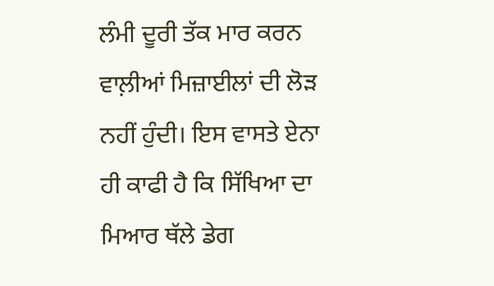ਲੰਮੀ ਦੂਰੀ ਤੱਕ ਮਾਰ ਕਰਨ ਵਾਲ਼ੀਆਂ ਮਿਜ਼ਾਈਲਾਂ ਦੀ ਲੋੜ ਨਹੀਂ ਹੁੰਦੀ। ਇਸ ਵਾਸਤੇ ਏਨਾ ਹੀ ਕਾਫੀ ਹੈ ਕਿ ਸਿੱਖਿਆ ਦਾ ਮਿਆਰ ਥੱਲੇ ਡੇਗ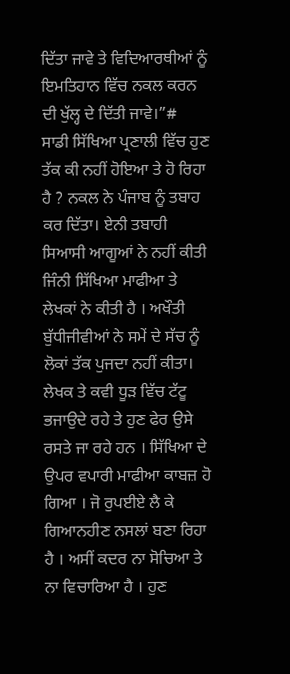ਦਿੱਤਾ ਜਾਵੇ ਤੇ ਵਿਦਿਆਰਥੀਆਂ ਨੂੰ ਇਮਤਿਹਾਨ ਵਿੱਚ ਨਕਲ ਕਰਨ ਦੀ ਖੁੱਲ੍ਹ ਦੇ ਦਿੱਤੀ ਜਾਵੇ।”#
ਸਾਡੀ ਸਿੱਖਿਆ ਪ੍ਰਣਾਲੀ ਵਿੱਚ ਹੁਣ ਤੱਕ ਕੀ ਨਹੀਂ ਹੋਇਆ ਤੇ ਹੋ ਰਿਹਾ ਹੈ ? ਨਕਲ ਨੇ ਪੰਜਾਬ ਨੂੰ ਤਬਾਹ ਕਰ ਦਿੱਤਾ। ਏਨੀ ਤਬਾਹੀ ਸਿਆਸੀ ਆਗੂਆਂ ਨੇ ਨਹੀਂ ਕੀਤੀ ਜਿੰਨੀ ਸਿੱਖਿਆ ਮਾਫੀਆ ਤੇ ਲੇਖਕਾਂ ਨੇ ਕੀਤੀ ਹੈ । ਅਖੌਤੀ ਬੁੱਧੀਜੀਵੀਆਂ ਨੇ ਸਮੇਂ ਦੇ ਸੱਚ ਨੂੰ ਲੋਕਾਂ ਤੱਕ ਪੁਜਦਾ ਨਹੀਂ ਕੀਤਾ।
ਲੇਖਕ ਤੇ ਕਵੀ ਧੂੜ ਵਿੱਚ ਟੱਟੂ ਭਜਾਉਦੇ ਰਹੇ ਤੇ ਹੁਣ ਫੇਰ ਉਸੇ ਰਸਤੇ ਜਾ ਰਹੇ ਹਨ । ਸਿੱਖਿਆ ਦੇ ਉਪਰ ਵਪਾਰੀ ਮਾਫੀਆ ਕਾਬਜ਼ ਹੋ ਗਿਆ । ਜੋ ਰੁਪਈਏ ਲੈ ਕੇ ਗਿਆਨਹੀਣ ਨਸਲਾਂ ਬਣਾ ਰਿਹਾ ਹੈ । ਅਸੀਂ ਕਦਰ ਨਾ ਸੋਚਿਆ ਤੇ ਨਾ ਵਿਚਾਰਿਆ ਹੈ । ਹੁਣ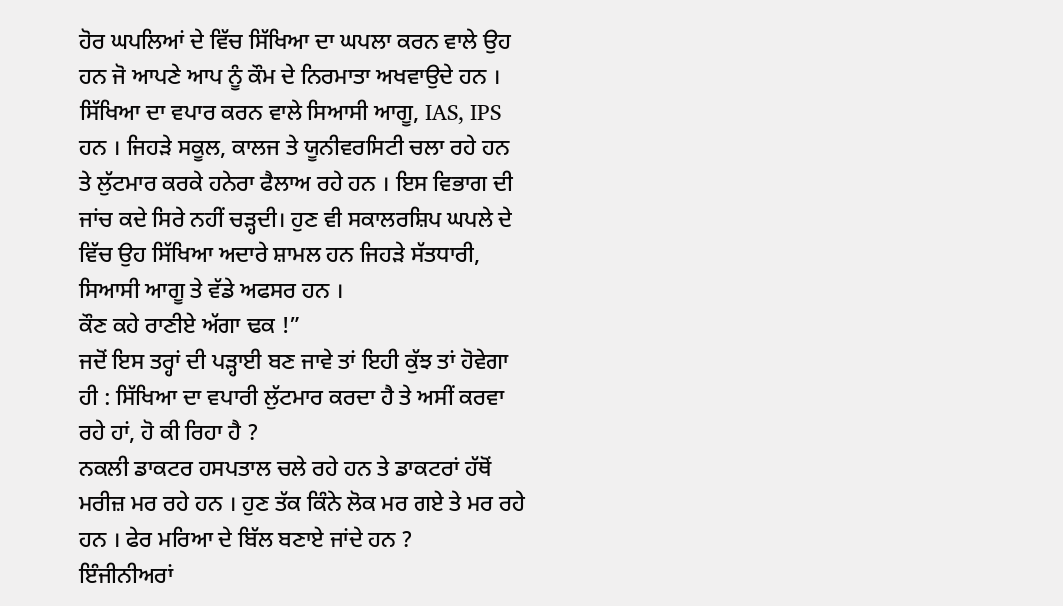ਹੋਰ ਘਪਲਿਆਂ ਦੇ ਵਿੱਚ ਸਿੱਖਿਆ ਦਾ ਘਪਲਾ ਕਰਨ ਵਾਲੇ ਉਹ ਹਨ ਜੋ ਆਪਣੇ ਆਪ ਨੂੰ ਕੌਮ ਦੇ ਨਿਰਮਾਤਾ ਅਖਵਾਉਦੇ ਹਨ । ਸਿੱਖਿਆ ਦਾ ਵਪਾਰ ਕਰਨ ਵਾਲੇ ਸਿਆਸੀ ਆਗੂ, IAS, IPS ਹਨ । ਜਿਹੜੇ ਸਕੂਲ, ਕਾਲਜ ਤੇ ਯੂਨੀਵਰਸਿਟੀ ਚਲਾ ਰਹੇ ਹਨ ਤੇ ਲੁੱਟਮਾਰ ਕਰਕੇ ਹਨੇਰਾ ਫੈਲਾਅ ਰਹੇ ਹਨ । ਇਸ ਵਿਭਾਗ ਦੀ ਜਾਂਚ ਕਦੇ ਸਿਰੇ ਨਹੀਂ ਚੜ੍ਹਦੀ। ਹੁਣ ਵੀ ਸਕਾਲਰਸ਼ਿਪ ਘਪਲੇ ਦੇ ਵਿੱਚ ਉਹ ਸਿੱਖਿਆ ਅਦਾਰੇ ਸ਼ਾਮਲ ਹਨ ਜਿਹੜੇ ਸੱਤਧਾਰੀ, ਸਿਆਸੀ ਆਗੂ ਤੇ ਵੱਡੇ ਅਫਸਰ ਹਨ ।
ਕੌਣ ਕਹੇ ਰਾਣੀਏ ਅੱਗਾ ਢਕ !”
ਜਦੋਂ ਇਸ ਤਰ੍ਹਾਂ ਦੀ ਪੜ੍ਹਾਈ ਬਣ ਜਾਵੇ ਤਾਂ ਇਹੀ ਕੁੱਝ ਤਾਂ ਹੋਵੇਗਾ ਹੀ : ਸਿੱਖਿਆ ਦਾ ਵਪਾਰੀ ਲੁੱਟਮਾਰ ਕਰਦਾ ਹੈ ਤੇ ਅਸੀਂ ਕਰਵਾ ਰਹੇ ਹਾਂ, ਹੋ ਕੀ ਰਿਹਾ ਹੈ ?
ਨਕਲੀ ਡਾਕਟਰ ਹਸਪਤਾਲ ਚਲੇ ਰਹੇ ਹਨ ਤੇ ਡਾਕਟਰਾਂ ਹੱਥੋਂ ਮਰੀਜ਼ ਮਰ ਰਹੇ ਹਨ । ਹੁਣ ਤੱਕ ਕਿੰਨੇ ਲੋਕ ਮਰ ਗਏ ਤੇ ਮਰ ਰਹੇ ਹਨ । ਫੇਰ ਮਰਿਆ ਦੇ ਬਿੱਲ ਬਣਾਏ ਜਾਂਦੇ ਹਨ ?
ਇੰਜੀਨੀਅਰਾਂ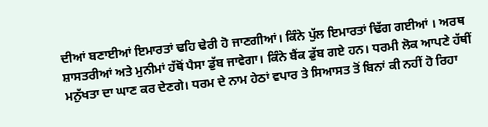ਦੀਆਂ ਬਣਾਈਆਂ ਇਮਾਰਤਾਂ ਢਹਿ ਢੇਰੀ ਹੋ ਜਾਣਗੀਆਂ। ਕਿੰਨੇ ਪੁੱਲ ਇਮਾਰਤਾਂ ਢਿੱਗ ਗਈਆਂ । ਅਰਥ ਸ਼ਾਸਤਰੀਆਂ ਅਤੇ ਮੁਨੀਮਾਂ ਹੱਥੋਂ ਪੈਸਾ ਡੁੱਬ ਜਾਵੇਗਾ। ਕਿੰਨੇ ਬੈਂਕ ਡੁੱਬ ਗਏ ਹਨ। ਧਰਮੀ ਲੋਕ ਆਪਣੇ ਹੱਥੀਂ ਮਨੁੱਖਤਾ ਦਾ ਘਾਣ ਕਰ ਦੇਣਗੇ। ਧਰਮ ਦੇ ਨਾਮ ਹੇਠਾਂ ਵਪਾਰ ਤੇ ਸਿਆਸਤ ਤੋਂ ਬਿਨਾਂ ਕੀ ਨਹੀਂ ਹੋ ਰਿਹਾ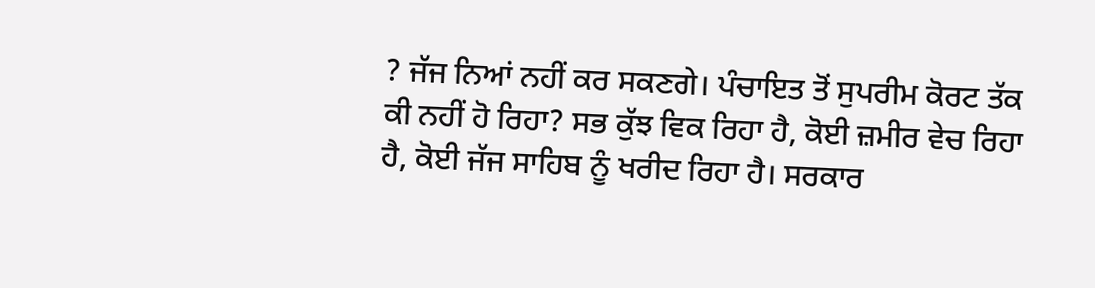? ਜੱਜ ਨਿਆਂ ਨਹੀਂ ਕਰ ਸਕਣਗੇ। ਪੰਚਾਇਤ ਤੋਂ ਸੁਪਰੀਮ ਕੋਰਟ ਤੱਕ ਕੀ ਨਹੀਂ ਹੋ ਰਿਹਾ? ਸਭ ਕੁੱਝ ਵਿਕ ਰਿਹਾ ਹੈ, ਕੋਈ ਜ਼ਮੀਰ ਵੇਚ ਰਿਹਾ ਹੈ, ਕੋਈ ਜੱਜ ਸਾਹਿਬ ਨੂੰ ਖਰੀਦ ਰਿਹਾ ਹੈ। ਸਰਕਾਰ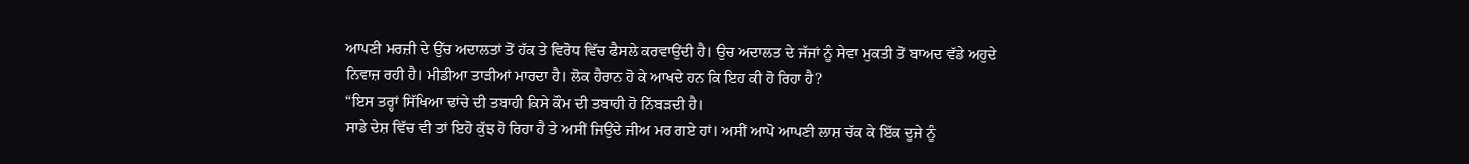ਆਪਣੀ ਮਰਜ਼ੀ ਦੇ ਉੱਚ ਅਦਾਲਤਾਂ ਤੋਂ ਹੱਕ ਤੇ ਵਿਰੋਧ ਵਿੱਚ ਫੈਸਲੇ ਕਰਵਾਉਂਦੀ ਹੈ। ਉਚ ਅਦਾਲਤ ਦੇ ਜੱਜਾਂ ਨੂੰ ਸੇਵਾ ਮੁਕਤੀ ਤੋਂ ਬਾਅਦ ਵੱਡੇ ਅਹੁਦੇ ਨਿਵਾਜ਼ ਰਹੀ ਹੈ। ਮੀਡੀਆ ਤਾੜੀਆਂ ਮਾਰਦਾ ਹੈ। ਲੋਕ ਹੈਰਾਨ ਹੋ ਕੇ ਆਖਦੇ ਹਨ ਕਿ ਇਹ ਕੀ ਹੋ ਰਿਹਾ ਹੈ?
“ਇਸ ਤਰ੍ਹਾਂ ਸਿੱਖਿਆ ਢਾਂਚੇ ਦੀ ਤਬਾਹੀ ਕਿਸੇ ਕੌਮ ਦੀ ਤਬਾਹੀ ਹੋ ਨਿੱਬੜਦੀ ਹੈ।
ਸਾਡੇ ਦੇਸ਼ ਵਿੱਚ ਵੀ ਤਾਂ ਇਹੋ ਕੁੱਝ ਹੋ ਰਿਹਾ ਹੈ ਤੇ ਅਸੀਂ ਜਿਉਂਦੇ ਜੀਅ ਮਰ ਗਏ ਹਾਂ। ਅਸੀਂ ਆਪੋ ਆਪਣੀ ਲਾਸ਼ ਚੱਕ ਕੇ ਇੱਕ ਦੂਜੇ ਨੂੰ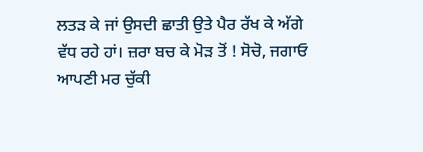ਲਤੜ ਕੇ ਜਾਂ ਉਸਦੀ ਛਾਤੀ ਉਤੇ ਪੈਰ ਰੱਖ ਕੇ ਅੱਗੇ ਵੱਧ ਰਹੇ ਹਾਂ। ਜ਼ਰਾ ਬਚ ਕੇ ਮੋੜ ਤੋਂ ! ਸੋਚੋ, ਜਗਾਓ ਆਪਣੀ ਮਰ ਚੁੱਕੀ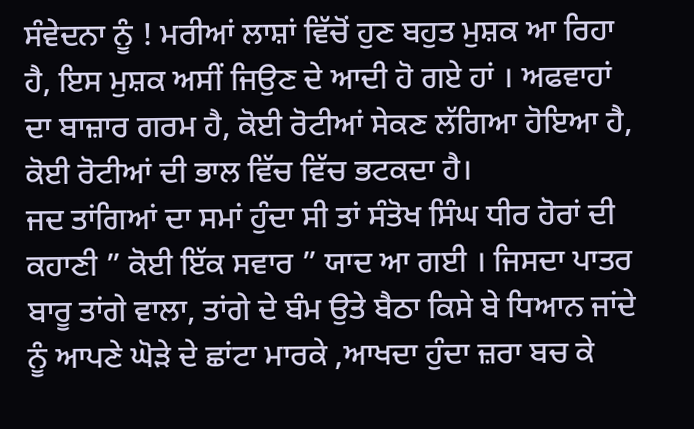ਸੰਵੇਦਨਾ ਨੂੰ ! ਮਰੀਆਂ ਲਾਸ਼ਾਂ ਵਿੱਚੋਂ ਹੁਣ ਬਹੁਤ ਮੁਸ਼ਕ ਆ ਰਿਹਾ ਹੈ, ਇਸ ਮੁਸ਼ਕ ਅਸੀਂ ਜਿਉਣ ਦੇ ਆਦੀ ਹੋ ਗਏ ਹਾਂ । ਅਫਵਾਹਾਂ ਦਾ ਬਾਜ਼ਾਰ ਗਰਮ ਹੈ, ਕੋਈ ਰੋਟੀਆਂ ਸੇਕਣ ਲੱਗਿਆ ਹੋਇਆ ਹੈ, ਕੋਈ ਰੋਟੀਆਂ ਦੀ ਭਾਲ ਵਿੱਚ ਵਿੱਚ ਭਟਕਦਾ ਹੈ।
ਜਦ ਤਾਂਗਿਆਂ ਦਾ ਸਮਾਂ ਹੁੰਦਾ ਸੀ ਤਾਂ ਸੰਤੋਖ ਸਿੰਘ ਧੀਰ ਹੋਰਾਂ ਦੀ ਕਹਾਣੀ ” ਕੋਈ ਇੱਕ ਸਵਾਰ ” ਯਾਦ ਆ ਗਈ । ਜਿਸਦਾ ਪਾਤਰ ਬਾਰੂ ਤਾਂਗੇ ਵਾਲਾ, ਤਾਂਗੇ ਦੇ ਬੰਮ ਉਤੇ ਬੈਠਾ ਕਿਸੇ ਬੇ ਧਿਆਨ ਜਾਂਦੇ ਨੂੰ ਆਪਣੇ ਘੋੜੇ ਦੇ ਛਾਂਟਾ ਮਾਰਕੇ ,ਆਖਦਾ ਹੁੰਦਾ ਜ਼ਰਾ ਬਚ ਕੇ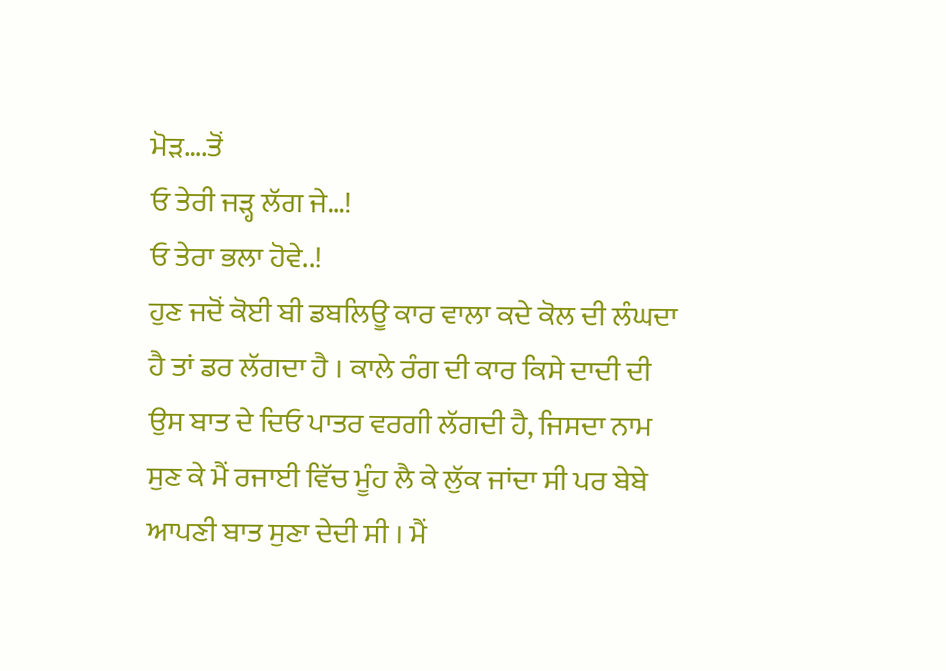ਮੋੜ….ਤੋਂ
ਓ ਤੇਰੀ ਜੜ੍ਹ ਲੱਗ ਜੇ…!
ਓ ਤੇਰਾ ਭਲਾ ਹੋਵੇ..!
ਹੁਣ ਜਦੋਂ ਕੋਈ ਬੀ ਡਬਲਿਊ ਕਾਰ ਵਾਲਾ ਕਦੇ ਕੋਲ ਦੀ ਲੰਘਦਾ ਹੈ ਤਾਂ ਡਰ ਲੱਗਦਾ ਹੈ । ਕਾਲੇ ਰੰਗ ਦੀ ਕਾਰ ਕਿਸੇ ਦਾਦੀ ਦੀ ਉਸ ਬਾਤ ਦੇ ਦਿਓ ਪਾਤਰ ਵਰਗੀ ਲੱਗਦੀ ਹੈ, ਜਿਸਦਾ ਨਾਮ ਸੁਣ ਕੇ ਮੈਂ ਰਜਾਈ ਵਿੱਚ ਮੂੰਹ ਲੈ ਕੇ ਲੁੱਕ ਜਾਂਦਾ ਸੀ ਪਰ ਬੇਬੇ ਆਪਣੀ ਬਾਤ ਸੁਣਾ ਦੇਦੀ ਸੀ । ਮੈਂ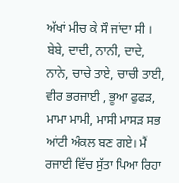ਅੱਖਾਂ ਮੀਚ ਕੇ ਸੌ ਜਾਂਦਾ ਸੀ । ਬੇਬੇ, ਦਾਦੀ, ਨਾਨੀ, ਦਾਦੇ, ਨਾਨੇ, ਚਾਚੇ ਤਾਏ, ਚਾਚੀ ਤਾਈ, ਵੀਰ ਭਰਜਾਈ , ਭੂਆ ਫੁਫੜ, ਮਾਮਾ ਮਾਮੀ, ਮਾਸੀ ਮਾਸੜ ਸਭ ਆਂਟੀ ਅੰਕਲ ਬਣ ਗਏ। ਮੈਂ ਰਜਾਈ ਵਿੱਚ ਸੁੱਤਾ ਪਿਆ ਰਿਹਾ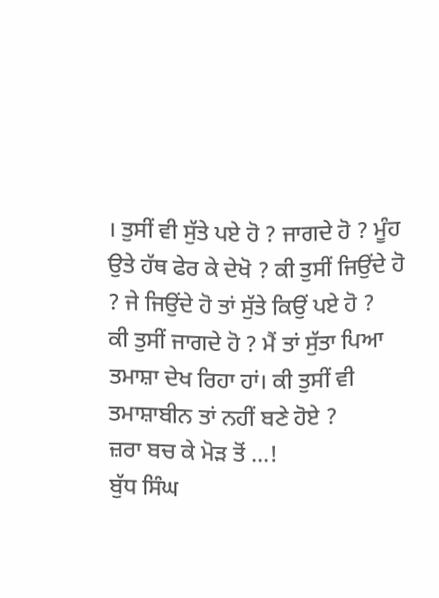। ਤੁਸੀਂ ਵੀ ਸੁੱਤੇ ਪਏ ਹੋ ? ਜਾਗਦੇ ਹੋ ? ਮੂੰਹ ਉਤੇ ਹੱਥ ਫੇਰ ਕੇ ਦੇਖੋ ? ਕੀ ਤੁਸੀਂ ਜਿਉਂਦੇ ਹੋ ? ਜੇ ਜਿਉਂਦੇ ਹੋ ਤਾਂ ਸੁੱਤੇ ਕਿਉਂ ਪਏ ਹੋ ?
ਕੀ ਤੁਸੀਂ ਜਾਗਦੇ ਹੋ ? ਮੈਂ ਤਾਂ ਸੁੱਤਾ ਪਿਆ ਤਮਾਸ਼ਾ ਦੇਖ ਰਿਹਾ ਹਾਂ। ਕੀ ਤੁਸੀਂ ਵੀ ਤਮਾਸ਼ਾਬੀਨ ਤਾਂ ਨਹੀਂ ਬਣੇ ਹੋਏ ?
ਜ਼ਰਾ ਬਚ ਕੇ ਮੋੜ ਤੋਂ …!
ਬੁੱਧ ਸਿੰਘ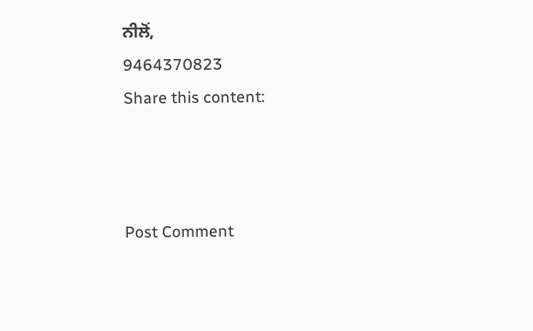ਨੀਲੋਂ,
9464370823
Share this content:



Post Comment